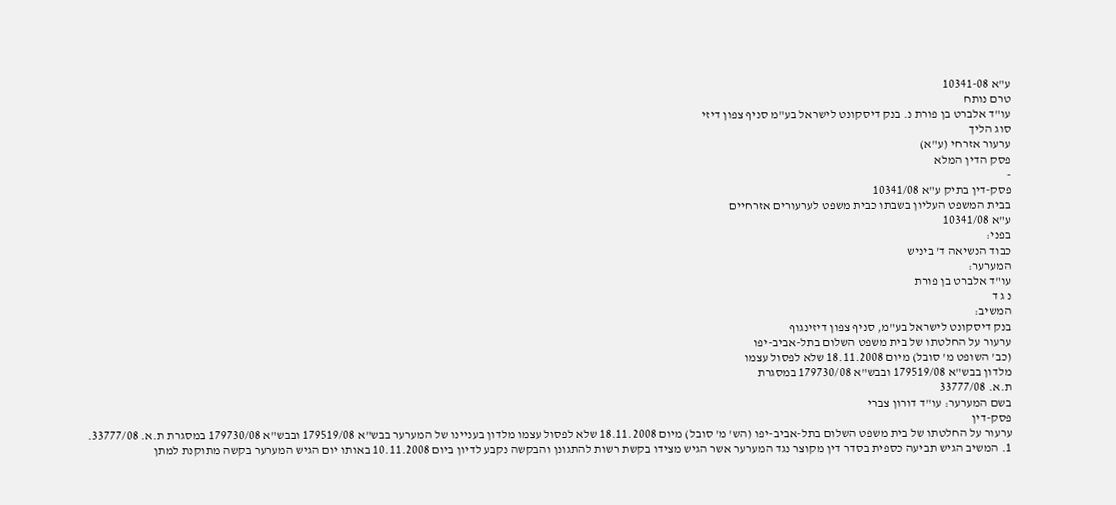ע"א 10341-08
טרם נותח
עו"ד אלברט בן פורת נ. בנק דיסקונט לישראל בע"מ סניף צפון דיזי
סוג הליך
ערעור אזרחי (ע"א)
פסק הדין המלא
-
פסק-דין בתיק ע"א 10341/08
בבית המשפט העליון בשבתו כבית משפט לערעורים אזרחיים
ע"א 10341/08
בפני:
כבוד הנשיאה ד' ביניש
המערער:
עו"ד אלברט בן פורת
נ ג ד
המשיב:
בנק דיסקונט לישראל בע"מ, סניף צפון דיזינגוף
ערעור על החלטתו של בית משפט השלום בתל-אביב-יפו
(כב' השופט מ' סובל) מיום 18.11.2008 שלא לפסול עצמו
מלדון בבש"א 179519/08 ובבש"א 179730/08 במסגרת
ת.א. 33777/08
בשם המערער: עו"ד דורון צברי
פסק-דין
ערעור על החלטתו של בית משפט השלום בתל-אביב-יפו (הש' מ' סובל) מיום 18.11.2008 שלא לפסול עצמו מלדון בעניינו של המערער בבש"א 179519/08 ובבש"א 179730/08 במסגרת ת.א. 33777/08.
1. המשיב הגיש תביעה כספית בסדר דין מקוצר נגד המערער אשר הגיש מצידו בקשת רשות להתגונן והבקשה נקבע לדיון ביום 10.11.2008 באותו יום הגיש המערער בקשה מתוקנת למתן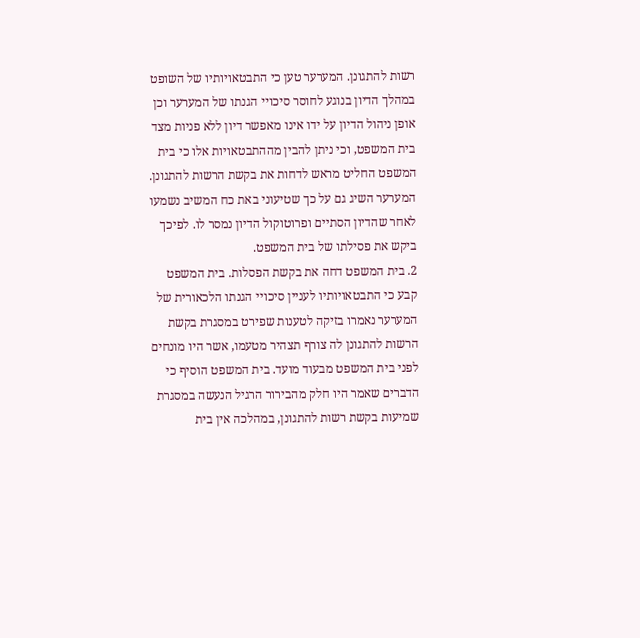רשות להתגונן. המערער טען כי התבטאויותיו של השופט במהלך הדיון בנוגע לחוסר סיכויי הגנתו של המערער וכן אופן ניהול הדיון על ידו אינו מאפשר דיון ללא פניות מצד בית המשפט, וכי ניתן להבין מההתבטאויות אלו כי בית המשפט החליט מראש לדחות את בקשת הרשות להתגונן. המערער השיג גם על כך שטיעוני באת כח המשיב נשמעו לאחר שהדיון הסתיים ופרוטוקול הדיון נמסר לו. לפיכך ביקש את פסילתו של בית המשפט.
2. בית המשפט דחה את בקשת הפסלות. בית המשפט קבע כי התבטאויותיו לעניין סיכויי הגנתו הלכאורית של המערער נאמרו בזיקה לטענות שפירט במסגרת בקשת הרשות להתגונן לה צורף תצהיר מטעמו, אשר היו מונחים לפני בית המשפט מבעוד מועד. בית המשפט הוסיף כי הדברים שאמר היו חלק מהבירור הרגיל הנעשה במסגרת שמיעות בקשת רשות להתגונן, במהלכה אין בית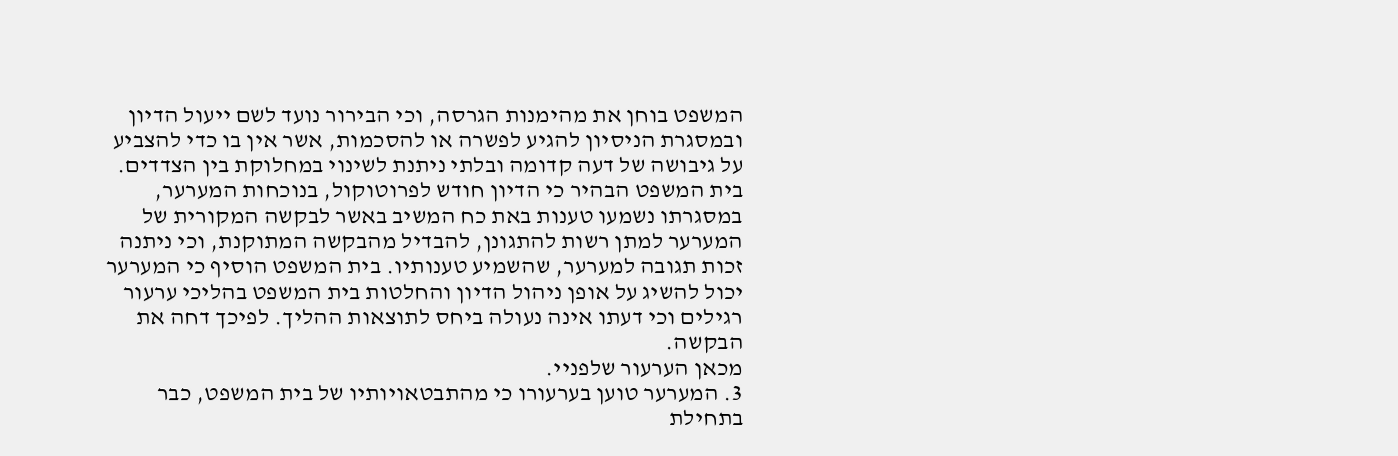המשפט בוחן את מהימנות הגרסה, וכי הבירור נועד לשם ייעול הדיון ובמסגרת הניסיון להגיע לפשרה או להסכמות, אשר אין בו כדי להצביע על גיבושה של דעה קדומה ובלתי ניתנת לשינוי במחלוקת בין הצדדים. בית המשפט הבהיר כי הדיון חודש לפרוטוקול, בנוכחות המערער, במסגרתו נשמעו טענות באת כח המשיב באשר לבקשה המקורית של המערער למתן רשות להתגונן, להבדיל מהבקשה המתוקנת, וכי ניתנה זכות תגובה למערער, שהשמיע טענותיו. בית המשפט הוסיף כי המערער יכול להשיג על אופן ניהול הדיון והחלטות בית המשפט בהליכי ערעור רגילים וכי דעתו אינה נעולה ביחס לתוצאות ההליך. לפיכך דחה את הבקשה.
מכאן הערעור שלפניי.
3. המערער טוען בערעורו כי מהתבטאויותיו של בית המשפט, כבר בתחילת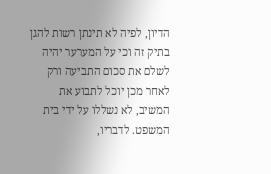הדיון, לפיה לא תינתן רשות להגן בתיק זה וכי על המערער יהיה לשלם את סכום התביעה ורק לאחר מכן יוכל לתבוע את המשיב, לא נשללו על ידי בית המשפט. לדבריו,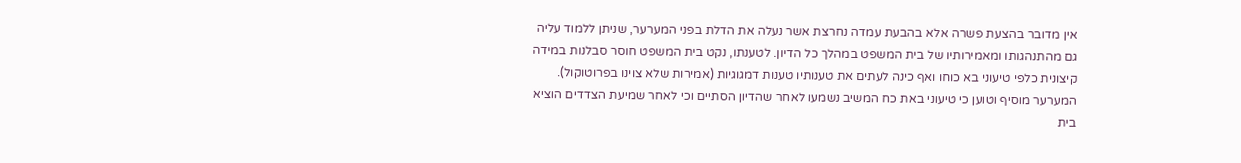אין מדובר בהצעת פשרה אלא בהבעת עמדה נחרצת אשר נעלה את הדלת בפני המערער, שניתן ללמוד עליה גם מהתנהגותו ומאמירותיו של בית המשפט במהלך כל הדיון. לטענתו, נקט בית המשפט חוסר סבלנות במידה קיצונית כלפי טיעוני בא כוחו ואף כינה לעתים את טענותיו טענות דמגוגיות (אמירות שלא צוינו בפרוטוקול). המערער מוסיף וטוען כי טיעוני באת כח המשיב נשמעו לאחר שהדיון הסתיים וכי לאחר שמיעת הצדדים הוציא בית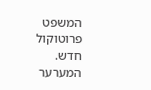המשפט פרוטוקול חדש. המערער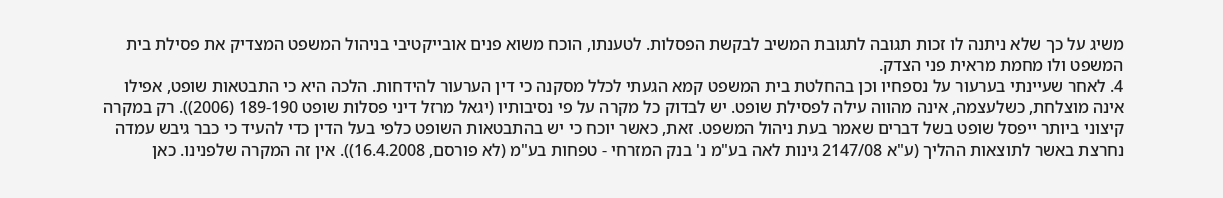משיג על כך שלא ניתנה לו זכות תגובה לתגובת המשיב לבקשת הפסלות. לטענתו, הוכח משוא פנים אובייקטיבי בניהול המשפט המצדיק את פסילת בית המשפט ולו מחמת מראית פני הצדק.
4. לאחר שעיינתי בערעור על נספחיו וכן בהחלטת בית המשפט קמא הגעתי לכלל מסקנה כי דין הערעור להידחות. הלכה היא כי התבטאות שופט, אפילו אינה מוצלחת, כשלעצמה, אינה מהווה עילה לפסילת שופט. יש לבדוק כל מקרה על פי נסיבותיו (יגאל מרזל דיני פסלות שופט 189-190 (2006)). רק במקרה קיצוני ביותר ייפסל שופט בשל דברים שאמר בעת ניהול המשפט. זאת, כאשר יוכח כי יש בהתבטאות השופט כלפי בעל הדין כדי להעיד כי כבר גיבש עמדה נחרצת באשר לתוצאות ההליך (ע"א 2147/08 גינות לאה בע"מ נ' בנק המזרחי - טפחות בע"מ (לא פורסם, 16.4.2008)). אין זה המקרה שלפנינו. כאן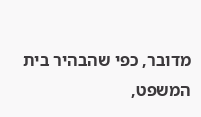מדובר, כפי שהבהיר בית המשפט,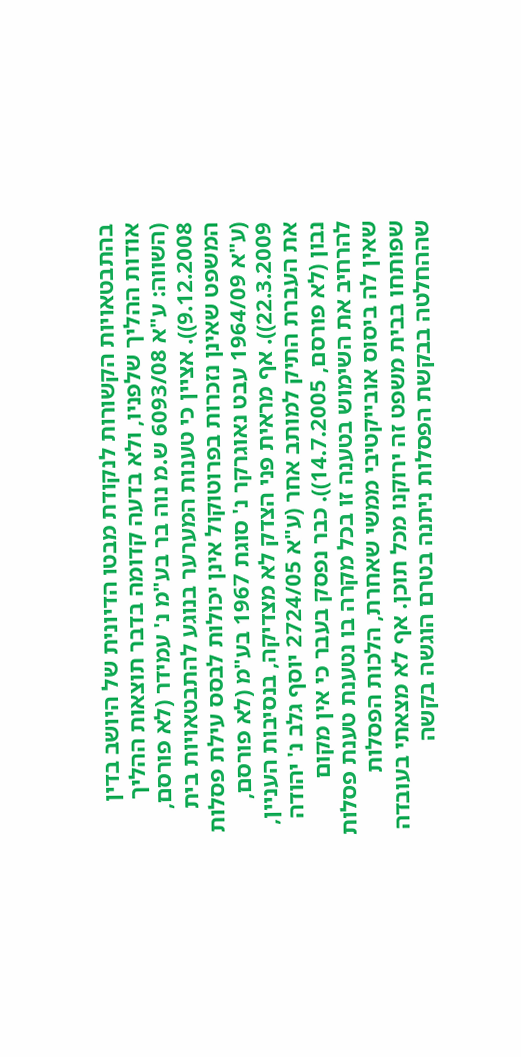בהתבטאויות הקשורות לנקודת מבטו הדיונית של היושב בדין אודות ההליך שלפניו, ולא בדעה קדומה בדבר תוצאות ההליך (השווה: ע"א 6093/08 ש.מ נוה בר בע"מ נ' עמידר (לא פורסם, 9.12.2008)). אציין כי טענות המערער בנוגע להתבטאויות בית המשפט שאינן נזכרות בפרוטוקול אינן יכולות לבסס עילת פסלות (ע"א 1964/09 עבט נאוגרקר נ' סוגת 1967 בע"מ (לא פורסם, 22.3.2009)). אף מראית פני הצדק לא מצדיקה, בנסיבות העניין, את העברת התיק למותב אחר (ע"א 2724/05 יוסף גלב נ' יהודה נבון (לא פורסם, 14.7.2005)). כבר נפסק בעבר כי אין מקום להרחיב את השימוש בטענה זו בכל מקרה בו נטענת טענת פסלות שאין לה ביסוס אובייקטיבי ממשי שאחרת, הלכות הפסלות שפותחו בבית משפט זה ירוקנו מכל תוכן. אף לא מצאתי בעובדה שההחלטה בבקשת הפסלות ניתנה בטרם הוגשה בקשה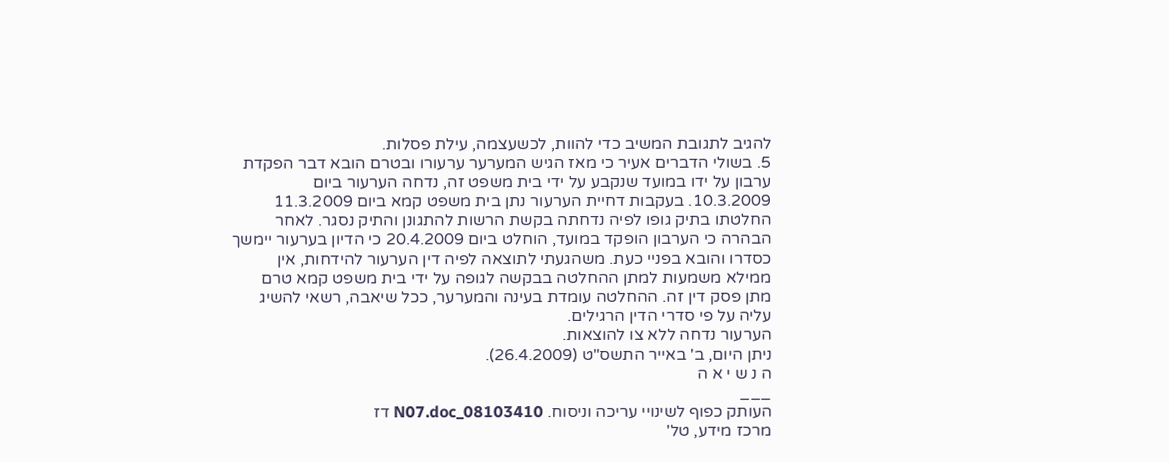להגיב לתגובת המשיב כדי להוות, לכשעצמה, עילת פסלות.
5. בשולי הדברים אעיר כי מאז הגיש המערער ערעורו ובטרם הובא דבר הפקדת ערבון על ידו במועד שנקבע על ידי בית משפט זה, נדחה הערעור ביום 10.3.2009. בעקבות דחיית הערעור נתן בית משפט קמא ביום 11.3.2009 החלטתו בתיק גופו לפיה נדחתה בקשת הרשות להתגונן והתיק נסגר. לאחר הבהרה כי הערבון הופקד במועד, הוחלט ביום 20.4.2009 כי הדיון בערעור יימשך כסדרו והובא בפניי כעת. משהגעתי לתוצאה לפיה דין הערעור להידחות, אין ממילא משמעות למתן ההחלטה בבקשה לגופה על ידי בית משפט קמא טרם מתן פסק דין זה. ההחלטה עומדת בעינה והמערער, ככל שיאבה, רשאי להשיג עליה על פי סדרי הדין הרגילים.
הערעור נדחה ללא צו להוצאות.
ניתן היום, ב' באייר התשס"ט (26.4.2009).
ה נ ש י א ה
___
העותק כפוף לשינויי עריכה וניסוח. 08103410_N07.doc דז
מרכז מידע, טל'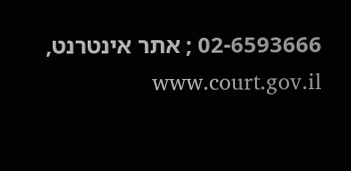02-6593666 ; אתר אינטרנט, www.court.gov.il